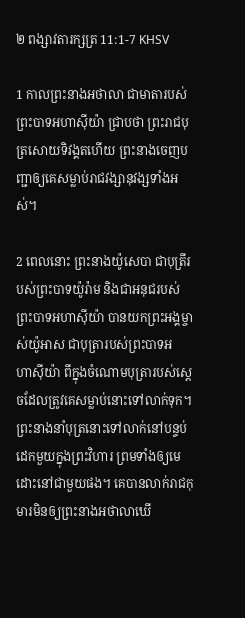២ ពង្សា‌វតារ‌ក្សត្រ 11:1-7 KHSV

1 កាលព្រះ‌នាងអថា‌លា ជាមាតារបស់ព្រះ‌បាទអហា‌ស៊ីយ៉ា ជ្រាបថា ព្រះរាជ‌បុត្រសោយ‌ទិវង្គតហើយ ព្រះ‌នាងចេញបញ្ជាឲ្យគេសម្លាប់រាជ‌វង្សា‌នុវង្សទាំងអស់។

2 ពេលនោះ ព្រះ‌នាងយ៉ូសេ‌បា ជាបុត្រីរបស់ព្រះ‌បាទយ៉ូរ៉ាម និងជាអនុជរបស់ព្រះ‌បាទអហា‌ស៊ីយ៉ា បានយកព្រះ‌អង្គម្ចាស់យ៉ូអាស ជាបុត្រារបស់ព្រះ‌បាទអហា‌ស៊ីយ៉ា ពីក្នុងចំណោមបុត្រារបស់ស្ដេចដែលត្រូវគេសម្លាប់នោះទៅលាក់ទុក។ ព្រះ‌នាងនាំបុត្រនោះទៅលាក់នៅបន្ទប់ដេកមួយក្នុងព្រះ‌វិហារ ព្រមទាំងឲ្យមេដោះនៅជាមួយផង។ គេបានលាក់រាជ‌កុមារមិនឲ្យព្រះ‌នាងអថា‌លាឃើ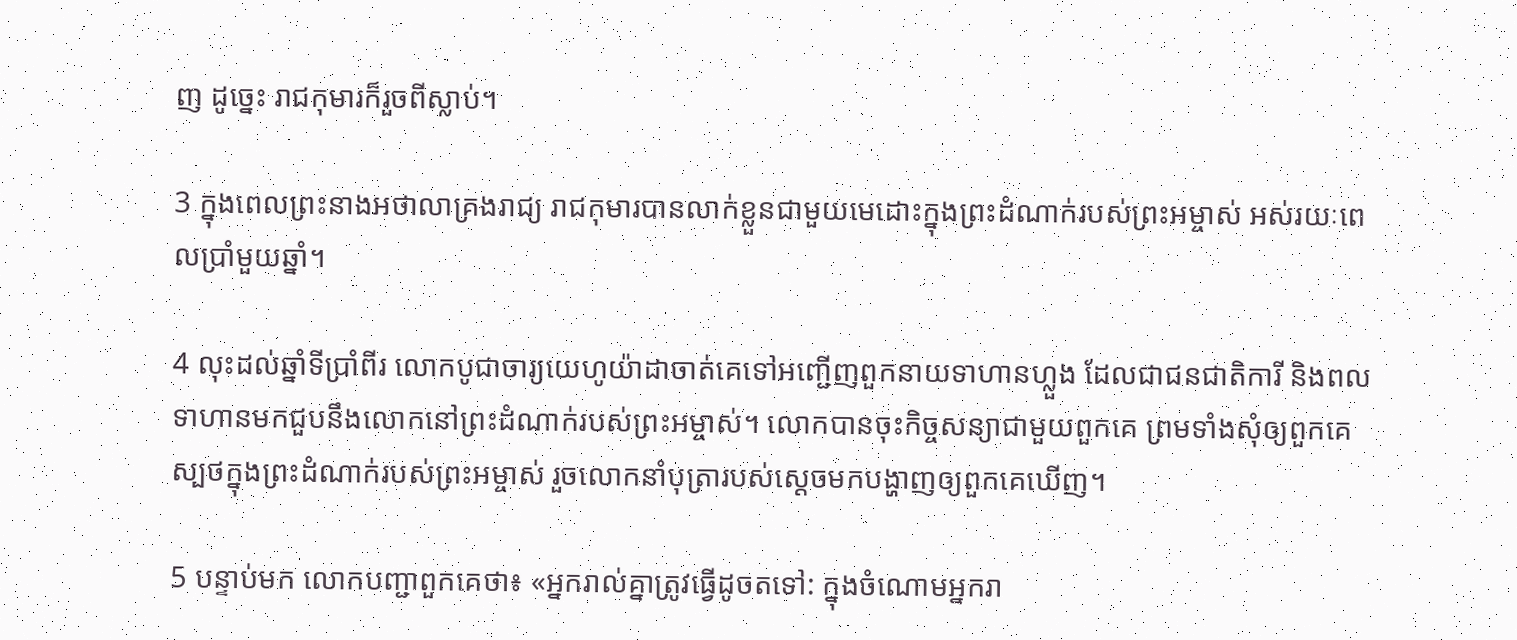ញ ដូច្នេះ រាជ‌កុមារក៏រួចពីស្លាប់។

3 ក្នុងពេលព្រះ‌នាងអថា‌លាគ្រងរាជ្យ រាជ‌កុមារបានលាក់ខ្លួនជាមួយមេដោះក្នុងព្រះ‌ដំណាក់របស់ព្រះ‌អម្ចាស់ អស់រយៈពេលប្រាំមួយឆ្នាំ។

4 លុះដល់ឆ្នាំទីប្រាំ‌ពីរ លោកបូជា‌ចារ្យយេ‌ហូ‌យ៉ា‌ដាចាត់គេទៅអញ្ជើញពួកនាយទាហានហ្លួង ដែលជាជន‌ជាតិការី និងពលទាហានមកជួបនឹងលោកនៅព្រះ‌ដំណាក់របស់ព្រះ‌អម្ចាស់។ លោកបានចុះកិច្ច‌សន្យាជាមួយពួកគេ ព្រមទាំងសុំឲ្យពួកគេស្បថក្នុងព្រះ‌ដំណាក់របស់ព្រះ‌អម្ចាស់ រួចលោកនាំបុត្រារបស់ស្ដេចមកបង្ហាញឲ្យពួកគេឃើញ។

5 បន្ទាប់មក លោកបញ្ជាពួកគេថា៖ «អ្នករាល់គ្នាត្រូវធ្វើដូចតទៅ: ក្នុងចំណោមអ្នករា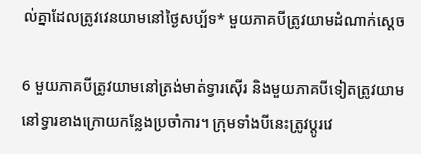ល់គ្នាដែលត្រូវវេនយាមនៅថ្ងៃសប្ប័ទ* មួយភាគបីត្រូវយាមដំណាក់ស្ដេច

6 មួយភាគបីត្រូវយាមនៅត្រង់មាត់ទ្វារស៊ើរ និងមួយភាគបីទៀតត្រូវយាមនៅទ្វារខាងក្រោយកន្លែងប្រចាំការ។ ក្រុមទាំងបីនេះត្រូវប្ដូរវេ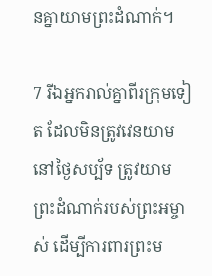នគ្នាយាមព្រះ‌ដំណាក់។

7 រីឯអ្នករាល់គ្នាពីរក្រុមទៀត ដែលមិនត្រូវវេនយាមនៅថ្ងៃសប្ប័ទ ត្រូវយាមព្រះ‌ដំណាក់របស់ព្រះ‌អម្ចាស់ ដើម្បីការពារព្រះម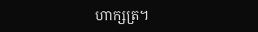ហា‌ក្សត្រ។